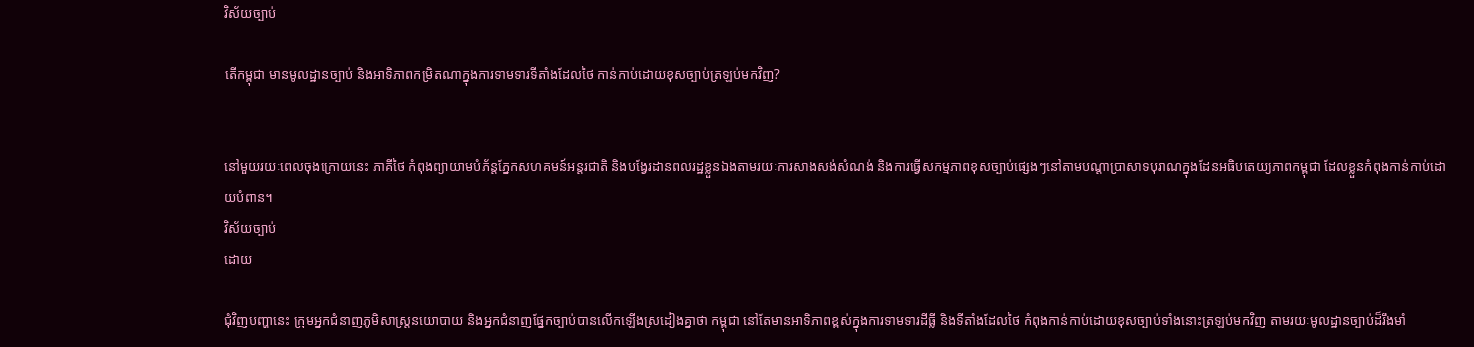វិស័យច្បាប់

តើកម្ពុជា មានមូលដ្ឋានច្បាប់ និងអាទិភាពកម្រិតណាក្នុងការទាមទារទីតាំងដែលថៃ កាន់កាប់ដោយខុសច្បាប់ត្រឡប់មកវិញ?


នៅមួយរយៈពេលចុងក្រោយនេះ ភាគីថៃ កំពុងព្យាយាមបំភ័ន្តភ្នែកសហគមន៍អន្តរជាតិ និងបង្វែរដានពលរដ្ឋខ្លួនឯងតាមរយៈការសាងសង់សំណង់ និងការធ្វើសកម្មភាពខុសច្បាប់ផ្សេងៗនៅតាមបណ្តាប្រាសាទបុរាណក្នុងដែនអធិបតេយ្យភាពកម្ពុជា ដែលខ្លួនកំពុងកាន់កាប់ដោយបំពាន។
វិស័យច្បាប់
ដោយ

ជុំវិញបញ្ហានេះ ក្រុមអ្នកជំនាញភូមិសាស្រ្តនយោបាយ និងអ្នកជំនាញផ្នែកច្បាប់បានលើកឡើងស្រដៀងគ្នាថា កម្ពុជា នៅតែមានអាទិភាពខ្ពស់ក្នុងការទាមទារដីធ្លី និងទីតាំងដែលថៃ កំពុងកាន់កាប់ដោយខុសច្បាប់ទាំងនោះត្រឡប់មកវិញ តាមរយៈមូលដ្ឋានច្បាប់ដ៏រឹងមាំ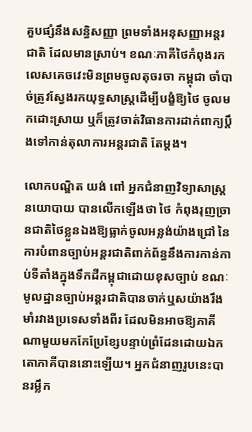គួបផ្សំនឹងសន្ធិសញ្ញា ព្រមទាំងអនុសញ្ញាអន្តរជាតិ ដែលមានស្រាប់។ ខណៈភាគីថៃកំពុងរកលេសគេចវេះមិនព្រមចូលតុចរចា កម្ពុជា ចាំបាច់ត្រូវស្វែងរកយុទ្ធសាស្ត្រដើម្បីបង្ខំឱ្យថៃ ចូលមកដោះស្រាយ ឬក៏ត្រូវចាត់វិធានការដាក់ពាក្យប្ដឹងទៅកាន់តុលាការអន្តរជាតិ តែម្ដង។

លោកបណ្ឌិត យង់ ពៅ អ្នកជំនាញវិទ្យាសាស្រ្តនយោបាយ បានលើកឡើងថា ថៃ កំពុងរុញច្រានជាតិថៃខ្លួនឯងឱ្យធ្លាក់ចូលអន្លង់យ៉ាងជ្រៅ នៃការបំពានច្បាប់អន្តរជាតិពាក់ព័ន្ធនឹងការកាន់កាប់ទីតាំងក្នុងទឹកដីកម្ពុជាដោយខុសច្បាប់ ខណៈមូលដ្ឋានច្បាប់អន្តរជាតិបានចាក់ឬសយ៉ាងរឹងមាំរវាងប្រទេសទាំងពីរ ដែលមិនអាចឱ្យភាគីណាមួយមកកែប្រែខ្សែបន្ទាប់ព្រំដែនដោយឯកតោភាគីបាននោះឡើយ។ អ្នកជំនាញរូបនេះបានរម្លឹក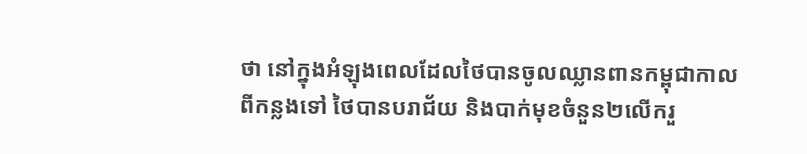ថា នៅក្នុងអំឡុងពេលដែលថៃបានចូលឈ្លានពានកម្ពុជាកាលពីកន្លងទៅ ថៃបានបរាជ័យ និងបាក់មុខចំនួន២លើករួ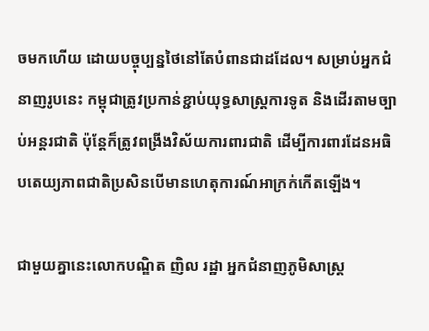ចមកហើយ ដោយបច្ចុប្បន្នថៃនៅតែបំពានជាដដែល។ សម្រាប់អ្នកជំនាញរូបនេះ កម្ពុជាត្រូវប្រកាន់ខ្ជាប់យុទ្ធសាស្រ្តការទូត និងដើរតាមច្បាប់អន្តរជាតិ ប៉ុន្តែក៏ត្រូវពង្រីងវិស័យការពារជាតិ ដើម្បីការពារដែនអធិបតេយ្យភាពជាតិប្រសិនបើមានហេតុការណ៍អាក្រក់កើតឡើង។

ជាមួយគ្នានេះលោកបណ្ឌិត ញិល រដ្ឋា អ្នកជំនាញភូមិសាស្ត្រ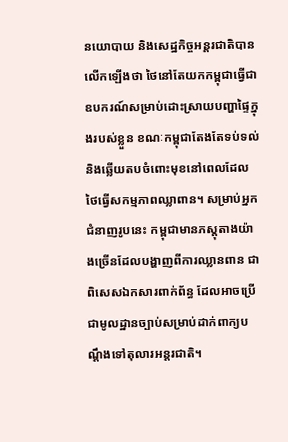នយោបាយ និងសេដ្ឋកិច្ចអន្តរជាតិបានលើកឡើងថា ថៃនៅតែយកកម្ពុជាធ្វើជាឧបករណ៍សម្រាប់ដោះស្រាយបញ្ហាផ្ទៃក្នុងរបស់ខ្លួន ខណៈកម្ពុជាតែងតែទប់ទល់ និងឆ្លើយតបចំពោះមុខនៅពេលដែលថៃធ្វើសកម្មភាពឈ្លាពាន។ សម្រាប់អ្នកជំនាញរូបនេះ កម្ពុជាមានភស្តុតាងយ៉ាងច្រើនដែលបង្ហាញពីការឈ្លានពាន ជាពិសេសឯកសារពាក់ព័ន្ធ ដែលអាចប្រើជាមូលដ្ឋានច្បាប់សម្រាប់ដាក់ពាក្យបណ្ដឹងទៅតុលារអន្តរជាតិ។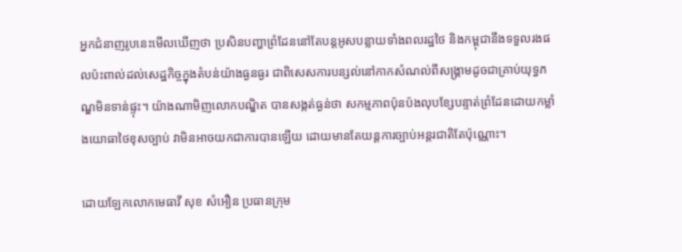អ្នកជំនាញរូបនេះមើលឃើញថា ប្រសិនបញ្ហាព្រំដែននៅតែបន្តអូសបន្លាយទាំងពលរដ្ឋថៃ និងកម្ពុជានឹងទទួលរងផលប៉ះពាល់ដល់សេដ្ឋកិច្ចក្នុងតំបន់យ៉ាងធ្ងនធ្ងរ ជាពិសេសការបន្សល់នៅកាកសំណល់ពីសង្គ្រាមដូចជាគ្រាប់យុទ្ធភណ្ឌមិនទាន់ផ្ទុះ។ យ៉ាងណាមិញលោកបណ្ឌិត បានសង្កត់ធ្ងន់ថា សកម្មភាពប៉ុនប៉ងលុបខ្សែបន្ទាត់ព្រំដែនដោយកម្លាំងយោធាថៃខុសច្បាប់ វាមិនអាចយកជាការបានឡើយ ដោយមានតែយន្តការច្បាប់អន្តរជាតិតែប៉ុណ្ណោះ។

ដោយឡែកលោកមេធាវី សុខ សំអឿន ប្រធានក្រុម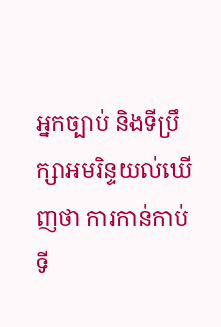អ្នកច្បាប់ និងទីប្រឹក្សាអមរិន្ទយល់ឃើញថា ការកាន់កាប់ទី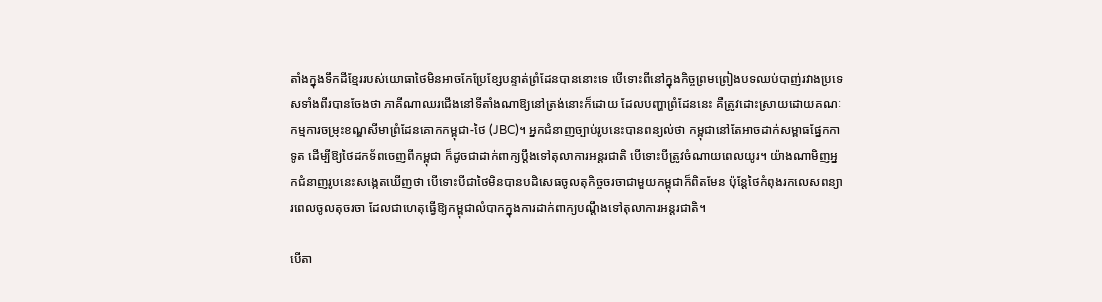តាំងក្នុងទឹកដីខ្មែររបស់យោធាថៃមិនអាចកែប្រែខ្សែបន្ទាត់ព្រំដែនបាននោះទេ បើទោះពីនៅក្នុងកិច្ចព្រមព្រៀងបទឈប់បាញ់រវាងប្រទេសទាំងពីរបានចែងថា ភាគីណាឈរជើងនៅទីតាំងណាឱ្យនៅត្រង់នោះក៏ដោយ ដែលបញ្ហាព្រំដែននេះ គឺត្រូវដោះស្រាយដោយគណៈកម្មការចម្រុះខណ្ឌសីមាព្រំដែនគោកកម្ពុជា-ថៃ (JBC)។ អ្នកជំនាញច្បាប់រូបនេះបានពន្យល់ថា កម្ពុជានៅតែអាចដាក់សម្ពាធផ្នែកកាទូត ដើម្បីឱ្យថៃដកទ័ពចេញពីកម្ពុជា ក៏ដូចជាដាក់ពាក្យប្ដឹងទៅតុលាការអន្តរជាតិ បើទោះបីត្រូវចំណាយពេលយូរ។ យ៉ាងណាមិញអ្នកជំនាញរូបនេះសង្កេតឃើញថា បើទោះបីជាថៃមិនបានបដិសេធចូលតុកិច្ចចរចាជាមួយកម្ពុជាក៏ពិតមែន ប៉ុន្តែថៃកំពុងរកលេសពន្យារពេលចូលតុចរចា ដែលជាហេតុធ្វើឱ្យកម្ពុជាលំបាកក្នុងការដាក់ពាក្យបណ្ដឹងទៅតុលាការអន្តរជាតិ។

បើតា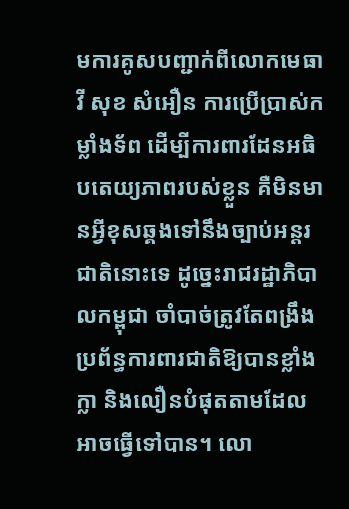មការគូសបញ្ជាក់ពីលោកមេធាវី សុខ សំអឿន ការប្រើប្រាស់កម្លាំងទ័ព ដើម្បីការពារដែនអធិបតេយ្យភាពរបស់ខ្លួន គឺមិនមានអ្វីខុសឆ្គងទៅនឹងច្បាប់អន្តរជាតិនោះទេ ដូច្នេះរាជរដ្ឋាភិបាលកម្ពុជា ចាំបាច់ត្រូវតែពង្រឹងប្រព័ន្ធការពារជាតិឱ្យបានខ្លាំងក្លា និងលឿនបំផុតតាមដែលអាចធ្វើទៅបាន។ លោ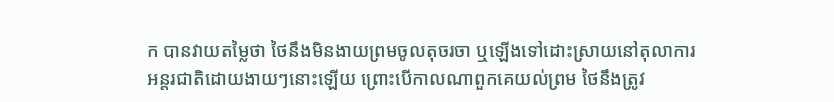ក បានវាយតម្លៃថា ថៃនឹងមិនងាយព្រមចូលតុចរចា ឬឡើងទៅដោះស្រាយនៅតុលាការអន្តរជាតិដោយងាយៗនោះឡើយ ព្រោះបើកាលណាពួកគេយល់ព្រម ថៃនឹងត្រូវ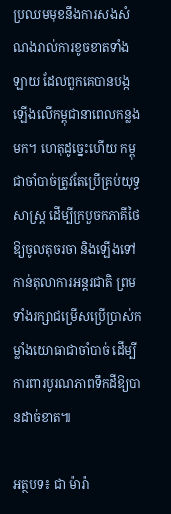ប្រឈមមុខនឹងការសងសំណងរាល់ការខូចខាតទាំងឡាយ ដែលពួកគេបានបង្កឡើងលើកម្ពុជានាពេលកន្លងមក។ ហេតុដូច្នេះហើយ កម្ពុជាចាំបាច់ត្រូវតែប្រើគ្រប់យុទ្ធសាស្ត្រ ដើម្បីក្របួចកភាគីថៃឱ្យចូលតុចរចា និងឡើងទៅកាន់តុលាការអន្តរជាតិ ព្រមទាំងរក្សាជម្រើសប្រើប្រាស់កម្លាំងយោធាជាចាំបាច់ ដើម្បីការពារបូរណភាពទឹកដីឱ្យបានដាច់ខាត៕

អត្ថបទ៖ ជា ម៉ារ៉ា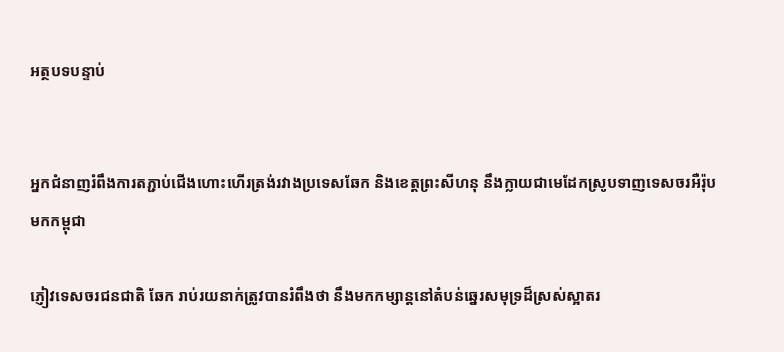អត្ថបទបន្ទាប់


អ្នកជំនាញរំពឹងការតភ្ជាប់ជើងហោះហើរត្រង់រវាងប្រទេសឆែក និងខេត្តព្រះសីហនុ នឹងក្លាយជាមេដែកស្រូបទាញទេសចរអឺរ៉ុបមកកម្ពុជា

ភ្ញៀវទេសចរជនជាតិ ឆែក រាប់រយនាក់ត្រូវបានរំពឹងថា នឹងមកកម្សាន្តនៅតំបន់ឆ្នេរសមុទ្រដ៏ស្រស់ស្អាតរ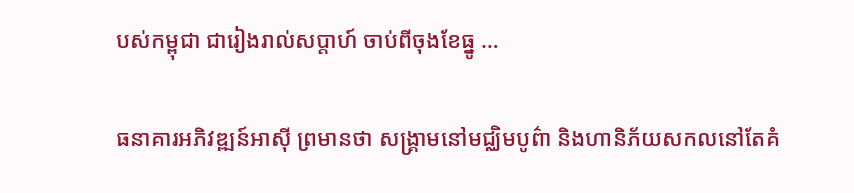បស់កម្ពុជា ជារៀងរាល់សប្តាហ៍ ចាប់ពីចុងខែធ្នូ …

ធនាគារអភិវឌ្ឍន៍អាស៊ី ព្រមានថា សង្គ្រាមនៅមជ្ឈិមបូព៌ា និងហានិភ័យសកលនៅតែគំ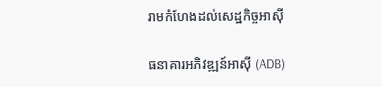រាមកំហែងដល់សេដ្ឋកិច្ចអាស៊ី

ធនាគារអភិវឌ្ឍន៍អាស៊ី (ADB)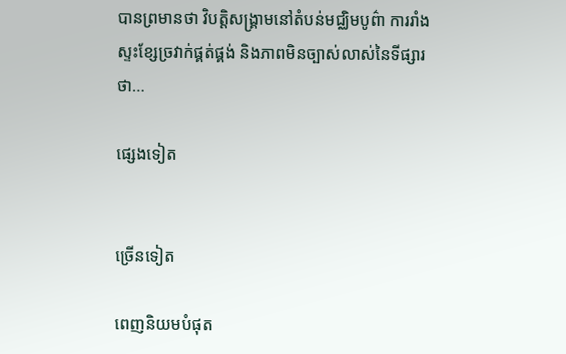បានព្រមានថា វិបត្តិសង្គ្រាមនៅតំបន់មជ្ឈិមបូព៌ា ការរាំងស្ទះខ្សែច្រវាក់ផ្គត់ផ្គង់ និងភាពមិនច្បាស់លាស់នៃទីផ្សារថា…

ផ្សេងទៀត


ច្រើនទៀត

ពេញនិយមបំផុត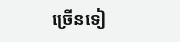ច្រើនទៀ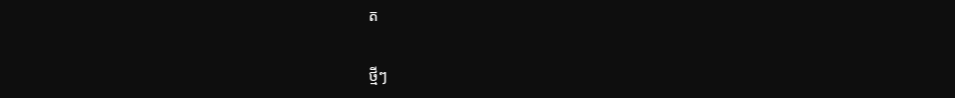ត

ថ្មីៗ